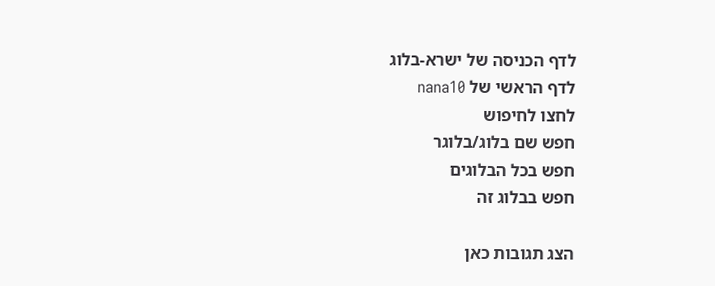לדף הכניסה של ישרא-בלוג
לדף הראשי של nana10
לחצו לחיפוש
חפש שם בלוג/בלוגר
חפש בכל הבלוגים
חפש בבלוג זה

הצג תגובות כאן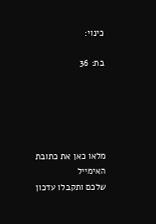כינוי:

בת: 36





מלאו כאן את כתובת האימייל
שלכם ותקבלו עדכון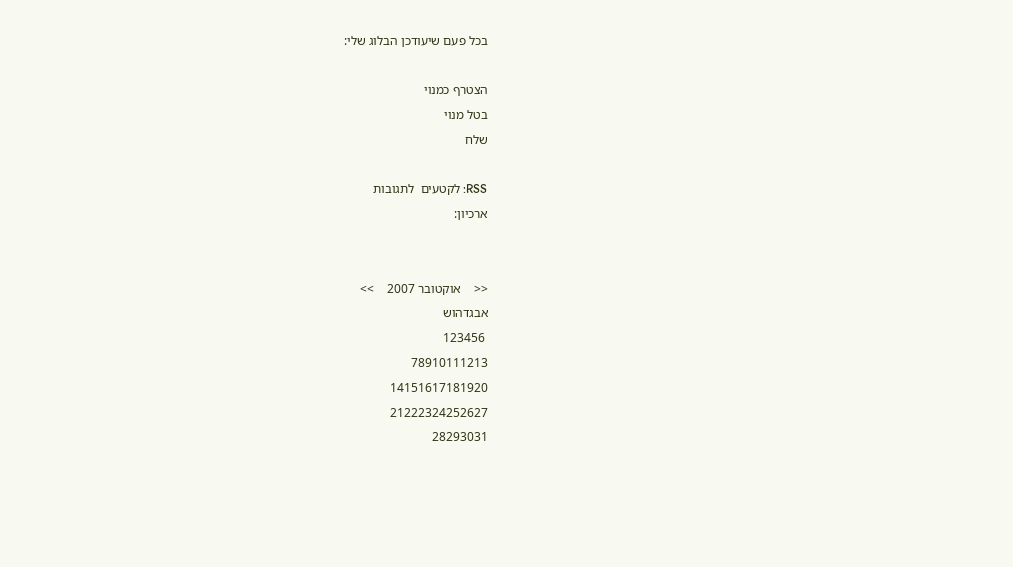בכל פעם שיעודכן הבלוג שלי:

הצטרף כמנוי
בטל מנוי
שלח

RSS: לקטעים  לתגובות
ארכיון:


<<    אוקטובר 2007    >>
אבגדהוש
 123456
78910111213
14151617181920
21222324252627
28293031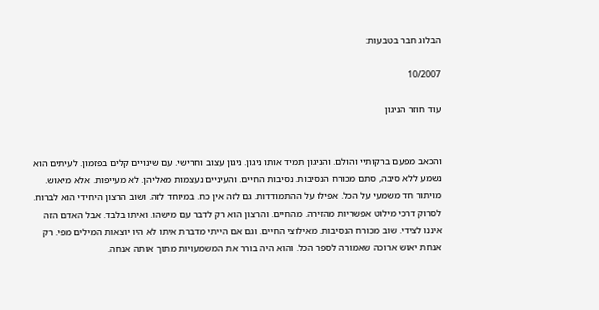הבלוג חבר בטבעות:

10/2007

עוד חוזר הניגון


והכאב מפעם ברקותיי והולם. והניגון תמיד אותו ניגון. ניגון עצוב וחרישי. עם שינויים קלים בפזמון. לעיתים הוא נשמע ללא סיבה, סתם מכורח הנסיבות. נסיבות החיים. והעיניים נעצמות מאליהן. לא מעייפות. אלא מיאוש. מויתור חד משמעי על הכל. אפילו על ההתמודדות. גם לזה אין כח. במיוחד לזה. ושוב הרצון היחידי הוא לברוח. לסרוק דרכי מילוט אפשריות מהזירה. מהחיים. והרצון הוא רק לדבר עם מישהו. ואיתו בלבד. אבל האדם הזה איננו לצידי. שוב מכורח הנסיבות. מאילוצי החיים. וגם אם הייתי מדברת איתו לא היו יוצאות המילים מפי. רק אנחת יאוש ארוכה שאמורה לספר הכל. והוא היה בורר את המשמעויות מתוך אותה אנחה.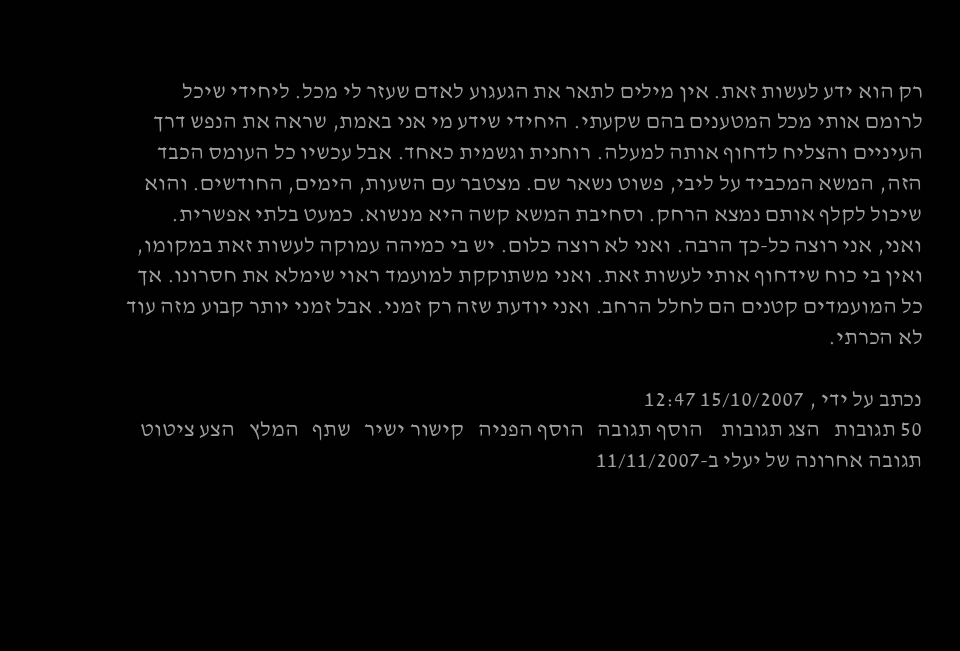רק הוא ידע לעשות זאת. אין מילים לתאר את הגעגוע לאדם שעזר לי מכל. ליחידי שיכל לרומם אותי מכל המטענים בהם שקעתי. היחידי שידע מי אני באמת, שראה את הנפש דרך העיניים והצליח לדחוף אותה למעלה. רוחנית וגשמית כאחד. אבל עכשיו כל העומס הכבד הזה, המשא המכביד על ליבי, פשוט נשאר שם. מצטבר עם השעות, הימים, החודשים. והוא שיכול לקלף אותם נמצא הרחק. וסחיבת המשא קשה היא מנשוא. כמעט בלתי אפשרית. ואני, אני רוצה כל-כך הרבה. ואני לא רוצה כלום. יש בי כמיהה עמוקה לעשות זאת במקומו, ואין בי כוח שידחוף אותי לעשות זאת. ואני משתוקקת למועמד ראוי שימלא את חסרונו. אך כל המועמדים קטנים הם לחלל הרחב. ואני יודעת שזה רק זמני. אבל זמני יותר קבוע מזה עוד לא הכרתי.

נכתב על ידי , 15/10/2007 12:47
50 תגובות   הצג תגובות    הוסף תגובה   הוסף הפניה   קישור ישיר   שתף   המלץ   הצע ציטוט
תגובה אחרונה של יעלי ב-11/11/2007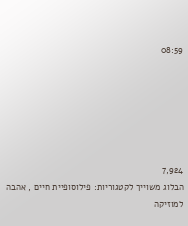08:59






7,924
הבלוג משוייך לקטגוריות: פילוסופיית חיים , אהבה למוזיקה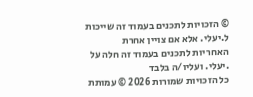© הזכויות לתכנים בעמוד זה שייכות ל.יעלי. אלא אם צויין אחרת
האחריות לתכנים בעמוד זה חלה על .יעלי. ועליו/ה בלבד
כל הזכויות שמורות 2026 © עמותת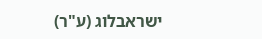ישראבלוג (ע"ר)